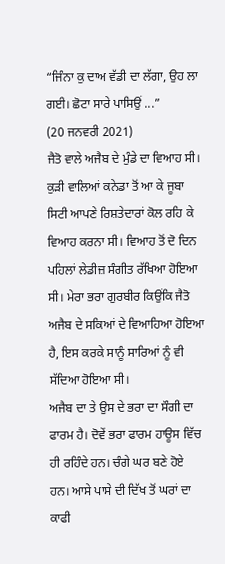“ਜਿੰਨਾ ਕੁ ਦਾਅ ਵੱਡੀ ਦਾ ਲੱਗਾ, ਉਹ ਲਾ ਗਈ। ਛੋਟਾ ਸਾਰੇ ਪਾਸਿਉਂ ...”
(20 ਜਨਵਰੀ 2021)
ਜੈਤੋ ਵਾਲੇ ਅਜੈਬ ਦੇ ਮੁੰਡੇ ਦਾ ਵਿਆਹ ਸੀ। ਕੁੜੀ ਵਾਲਿਆਂ ਕਨੇਡਾ ਤੋਂ ਆ ਕੇ ਜੂਬਾ ਸਿਟੀ ਆਪਣੇ ਰਿਸ਼ਤੇਦਾਰਾਂ ਕੋਲ ਰਹਿ ਕੇ ਵਿਆਹ ਕਰਨਾ ਸੀ। ਵਿਆਹ ਤੋਂ ਦੋ ਦਿਨ ਪਹਿਲਾਂ ਲੇਡੀਜ਼ ਸੰਗੀਤ ਰੱਖਿਆ ਹੋਇਆ ਸੀ। ਮੇਰਾ ਭਰਾ ਗੁਰਬੀਰ ਕਿਉਂਕਿ ਜੈਤੋ ਅਜੈਬ ਦੇ ਸਕਿਆਂ ਦੇ ਵਿਆਹਿਆ ਹੋਇਆ ਹੈ, ਇਸ ਕਰਕੇ ਸਾਨੂੰ ਸਾਰਿਆਂ ਨੂੰ ਵੀ ਸੱਦਿਆ ਹੋਇਆ ਸੀ।
ਅਜੈਬ ਦਾ ਤੇ ਉਸ ਦੇ ਭਰਾ ਦਾ ਸੌਗੀ ਦਾ ਫਾਰਮ ਹੈ। ਦੋਵੇਂ ਭਰਾ ਫਾਰਮ ਹਾਊਸ ਵਿੱਚ ਹੀ ਰਹਿੰਦੇ ਹਨ। ਚੰਗੇ ਘਰ ਬਣੇ ਹੋਏ ਹਨ। ਆਸੇ ਪਾਸੇ ਦੀ ਦਿੱਖ ਤੋਂ ਘਰਾਂ ਦਾ ਕਾਫੀ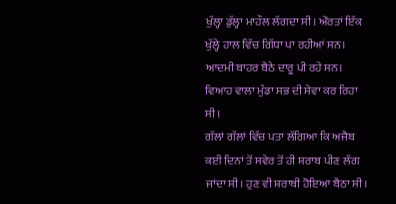ਖੁੱਲ੍ਹਾ ਡੁੱਲ੍ਹਾ ਮਾਹੌਲ ਲੱਗਦਾ ਸੀ। ਔਰਤਾਂ ਇੱਕ ਖੁੱਲ੍ਹੇ ਹਾਲ ਵਿੱਚ ਗਿੱਧਾ ਪਾ ਰਹੀਆਂ ਸਨ। ਆਦਮੀ ਬਾਹਰ ਬੈਠੇ ਦਾਰੂ ਪੀ ਰਹੇ ਸਨ। ਵਿਆਹ ਵਾਲਾ ਮੁੰਡਾ ਸਭ ਦੀ ਸੇਵਾ ਕਰ ਰਿਹਾ ਸੀ।
ਗੱਲਾਂ ਗੱਲਾਂ ਵਿੱਚ ਪਤਾ ਲੱਗਿਆ ਕਿ ਅਜੈਬ ਕਈ ਦਿਨਾਂ ਤੋਂ ਸਵੇਰ ਤੋਂ ਹੀ ਸ਼ਰਾਬ ਪੀਣ ਲੱਗ ਜਾਂਦਾ ਸੀ। ਹੁਣ ਵੀ ਸ਼ਰਾਬੀ ਹੋਇਆ ਬੈਠਾ ਸੀ।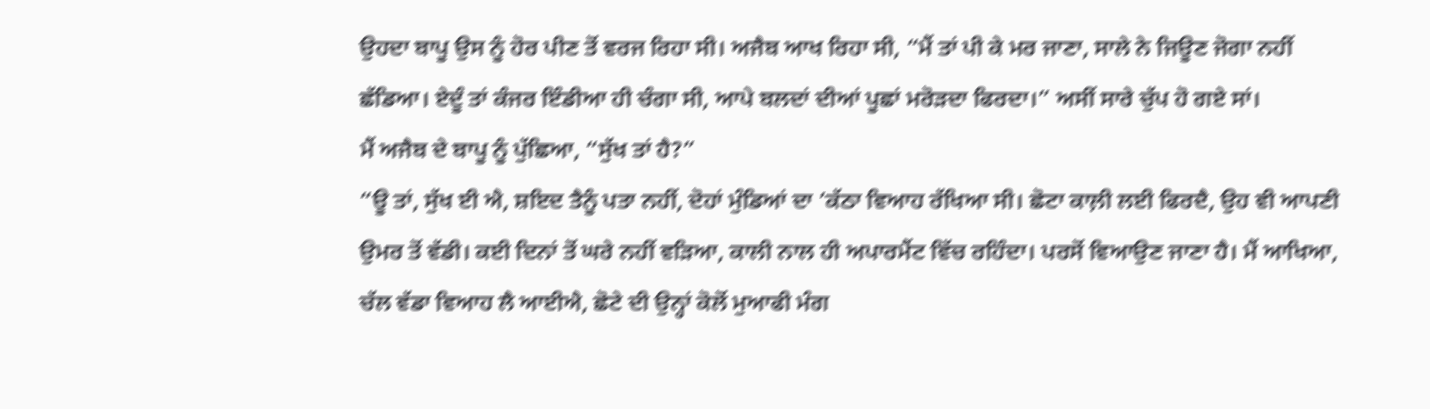ਉਹਦਾ ਬਾਪੂ ਉਸ ਨੂੰ ਹੋਰ ਪੀਣ ਤੋਂ ਵਰਜ ਰਿਹਾ ਸੀ। ਅਜੈਬ ਆਖ ਰਿਹਾ ਸੀ, “ਮੈਂ ਤਾਂ ਪੀ ਕੇ ਮਰ ਜਾਣਾ, ਸਾਲੇ ਨੇ ਜਿਊਣ ਜੋਗਾ ਨਹੀਂ ਛੱਡਿਆ। ਏਦੂੰ ਤਾਂ ਕੰਜਰ ਇੰਡੀਆ ਹੀ ਚੰਗਾ ਸੀ, ਆਪੇ ਬਲਦਾਂ ਦੀਆਂ ਪੂਛਾਂ ਮਰੋੜਦਾ ਫਿਰਦਾ।” ਅਸੀਂ ਸਾਰੇ ਚੁੱਪ ਹੋ ਗਏ ਸਾਂ।
ਮੈਂ ਅਜੈਬ ਦੇ ਬਾਪੂ ਨੂੰ ਪੁੱਛਿਆ, “ਸੁੱਖ ਤਾਂ ਹੈ?”
“ਊ ਤਾਂ, ਸੁੱਖ ਈ ਐ, ਸ਼ਇਦ ਤੈਨੂੰ ਪਤਾ ਨਹੀਂ, ਦੋਹਾਂ ਮੁੰਡਿਆਂ ਦਾ ’ਕੱਠਾ ਵਿਆਹ ਰੱਖਿਆ ਸੀ। ਛੋਟਾ ਕਾਲ਼ੀ ਲਈ ਫਿਰਦੈ, ਉਹ ਵੀ ਆਪਣੀ ਉਮਰ ਤੋਂ ਵੱਡੀ। ਕਈ ਦਿਨਾਂ ਤੋਂ ਘਰੇ ਨਹੀਂ ਵੜਿਆ, ਕਾਲੀ ਨਾਲ ਹੀ ਅਪਾਰਮੈਂਟ ਵਿੱਚ ਰਹਿੰਦਾ। ਪਰਸੋਂ ਵਿਆਉਣ ਜਾਣਾ ਹੈ। ਮੈਂ ਆਖਿਆ, ਚੱਲ ਵੱਡਾ ਵਿਆਹ ਲੈ ਆਈਐ, ਛੋਟੇ ਦੀ ਉਨ੍ਹਾਂ ਕੋਲੋਂ ਮੁਆਫੀ ਮੰਗ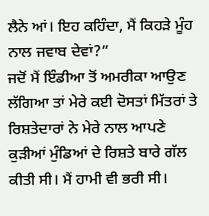ਲੈਨੇ ਆਂ। ਇਹ ਕਹਿੰਦਾ, ਮੈਂ ਕਿਹੜੇ ਮੂੰਹ ਨਾਲ ਜਵਾਬ ਦੇਵਾਂ?”
ਜਦੋਂ ਮੈਂ ਇੰਡੀਆ ਤੋਂ ਅਮਰੀਕਾ ਆਉਣ ਲੱਗਿਆ ਤਾਂ ਮੇਰੇ ਕਈ ਦੋਸਤਾਂ ਮਿੱਤਰਾਂ ਤੇ ਰਿਸ਼ਤੇਦਾਰਾਂ ਨੇ ਮੇਰੇ ਨਾਲ ਆਪਣੇ ਕੁੜੀਆਂ ਮੁੰਡਿਆਂ ਦੇ ਰਿਸ਼ਤੇ ਬਾਰੇ ਗੱਲ ਕੀਤੀ ਸੀ। ਮੈਂ ਹਾਮੀ ਵੀ ਭਰੀ ਸੀ।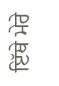ਇੱਥੇ ਮੇਰੇ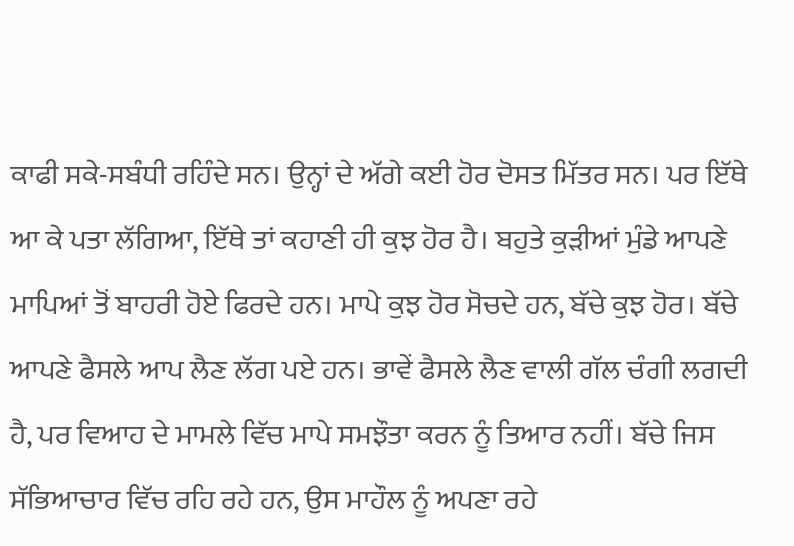ਕਾਫੀ ਸਕੇ-ਸਬੰਧੀ ਰਹਿੰਦੇ ਸਨ। ਉਨ੍ਹਾਂ ਦੇ ਅੱਗੇ ਕਈ ਹੋਰ ਦੋਸਤ ਮਿੱਤਰ ਸਨ। ਪਰ ਇੱਥੇ ਆ ਕੇ ਪਤਾ ਲੱਗਿਆ, ਇੱਥੇ ਤਾਂ ਕਹਾਣੀ ਹੀ ਕੁਝ ਹੋਰ ਹੈ। ਬਹੁਤੇ ਕੁੜੀਆਂ ਮੁੰਡੇ ਆਪਣੇ ਮਾਪਿਆਂ ਤੋਂ ਬਾਹਰੀ ਹੋਏ ਫਿਰਦੇ ਹਨ। ਮਾਪੇ ਕੁਝ ਹੋਰ ਸੋਚਦੇ ਹਨ, ਬੱਚੇ ਕੁਝ ਹੋਰ। ਬੱਚੇ ਆਪਣੇ ਫੈਸਲੇ ਆਪ ਲੈਣ ਲੱਗ ਪਏ ਹਨ। ਭਾਵੇਂ ਫੈਸਲੇ ਲੈਣ ਵਾਲੀ ਗੱਲ ਚੰਗੀ ਲਗਦੀ ਹੈ, ਪਰ ਵਿਆਹ ਦੇ ਮਾਮਲੇ ਵਿੱਚ ਮਾਪੇ ਸਮਝੌਤਾ ਕਰਨ ਨੂੰ ਤਿਆਰ ਨਹੀਂ। ਬੱਚੇ ਜਿਸ ਸੱਭਿਆਚਾਰ ਵਿੱਚ ਰਹਿ ਰਹੇ ਹਨ, ਉਸ ਮਾਹੌਲ ਨੂੰ ਅਪਣਾ ਰਹੇ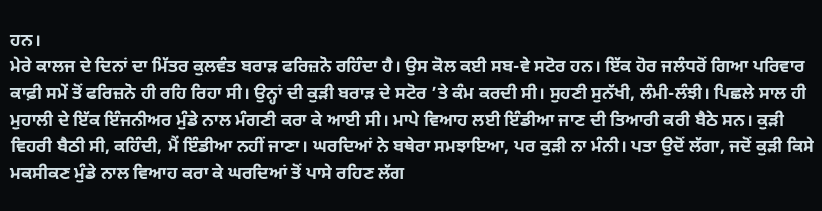ਹਨ।
ਮੇਰੇ ਕਾਲਜ ਦੇ ਦਿਨਾਂ ਦਾ ਮਿੱਤਰ ਕੁਲਵੰਤ ਬਰਾੜ ਫਰਿਜ਼ਨੋ ਰਹਿੰਦਾ ਹੈ। ਉਸ ਕੋਲ ਕਈ ਸਬ-ਵੇ ਸਟੋਰ ਹਨ। ਇੱਕ ਹੋਰ ਜਲੰਧਰੋਂ ਗਿਆ ਪਰਿਵਾਰ ਕਾਫ਼ੀ ਸਮੇਂ ਤੋਂ ਫਰਿਜ਼ਨੋ ਹੀ ਰਹਿ ਰਿਹਾ ਸੀ। ਉਨ੍ਹਾਂ ਦੀ ਕੁੜੀ ਬਰਾੜ ਦੇ ਸਟੋਰ ’ਤੇ ਕੰਮ ਕਰਦੀ ਸੀ। ਸੁਹਣੀ ਸੁਨੱਖੀ, ਲੰਮੀ-ਲੰਝੀ। ਪਿਛਲੇ ਸਾਲ ਹੀ ਮੁਹਾਲੀ ਦੇ ਇੱਕ ਇੰਜਨੀਅਰ ਮੁੰਡੇ ਨਾਲ ਮੰਗਣੀ ਕਰਾ ਕੇ ਆਈ ਸੀ। ਮਾਪੇ ਵਿਆਹ ਲਈ ਇੰਡੀਆ ਜਾਣ ਦੀ ਤਿਆਰੀ ਕਰੀ ਬੈਠੇ ਸਨ। ਕੁੜੀ ਵਿਹਰੀ ਬੈਠੀ ਸੀ, ਕਹਿੰਦੀ, ਮੈਂ ਇੰਡੀਆ ਨਹੀਂ ਜਾਣਾ। ਘਰਦਿਆਂ ਨੇ ਬਥੇਰਾ ਸਮਝਾਇਆ, ਪਰ ਕੁੜੀ ਨਾ ਮੰਨੀ। ਪਤਾ ਉਦੋਂ ਲੱਗਾ, ਜਦੋਂ ਕੁੜੀ ਕਿਸੇ ਮਕਸੀਕਣ ਮੁੰਡੇ ਨਾਲ ਵਿਆਹ ਕਰਾ ਕੇ ਘਰਦਿਆਂ ਤੋਂ ਪਾਸੇ ਰਹਿਣ ਲੱਗ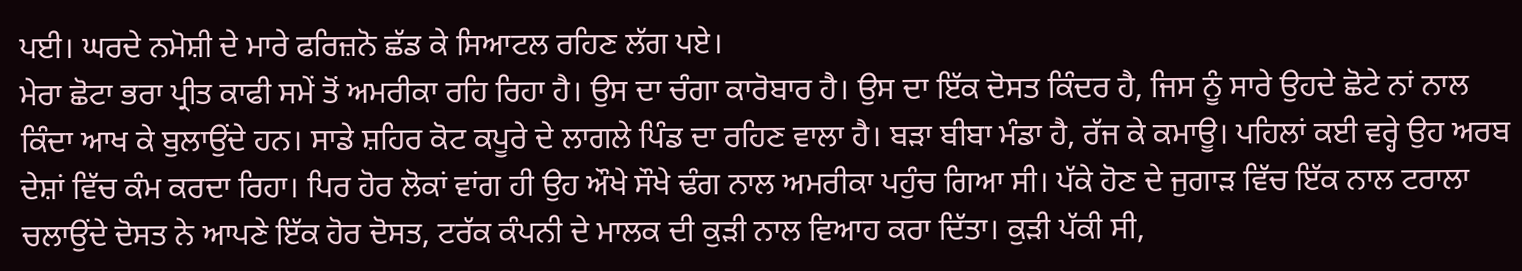ਪਈ। ਘਰਦੇ ਨਮੋਸ਼ੀ ਦੇ ਮਾਰੇ ਫਰਿਜ਼ਨੋ ਛੱਡ ਕੇ ਸਿਆਟਲ ਰਹਿਣ ਲੱਗ ਪਏ।
ਮੇਰਾ ਛੋਟਾ ਭਰਾ ਪ੍ਰੀਤ ਕਾਫੀ ਸਮੇਂ ਤੋਂ ਅਮਰੀਕਾ ਰਹਿ ਰਿਹਾ ਹੈ। ਉਸ ਦਾ ਚੰਗਾ ਕਾਰੋਬਾਰ ਹੈ। ਉਸ ਦਾ ਇੱਕ ਦੋਸਤ ਕਿੰਦਰ ਹੈ, ਜਿਸ ਨੂੰ ਸਾਰੇ ਉਹਦੇ ਛੋਟੇ ਨਾਂ ਨਾਲ ਕਿੰਦਾ ਆਖ ਕੇ ਬੁਲਾਉਂਦੇ ਹਨ। ਸਾਡੇ ਸ਼ਹਿਰ ਕੋਟ ਕਪੂਰੇ ਦੇ ਲਾਗਲੇ ਪਿੰਡ ਦਾ ਰਹਿਣ ਵਾਲਾ ਹੈ। ਬੜਾ ਬੀਬਾ ਮੰਡਾ ਹੈ, ਰੱਜ ਕੇ ਕਮਾਊ। ਪਹਿਲਾਂ ਕਈ ਵਰ੍ਹੇ ਉਹ ਅਰਬ ਦੇਸ਼ਾਂ ਵਿੱਚ ਕੰਮ ਕਰਦਾ ਰਿਹਾ। ਪਿਰ ਹੋਰ ਲੋਕਾਂ ਵਾਂਗ ਹੀ ਉਹ ਔਖੇ ਸੌਖੇ ਢੰਗ ਨਾਲ ਅਮਰੀਕਾ ਪਹੁੰਚ ਗਿਆ ਸੀ। ਪੱਕੇ ਹੋਣ ਦੇ ਜੁਗਾੜ ਵਿੱਚ ਇੱਕ ਨਾਲ ਟਰਾਲਾ ਚਲਾਉਂਦੇ ਦੋਸਤ ਨੇ ਆਪਣੇ ਇੱਕ ਹੋਰ ਦੋਸਤ, ਟਰੱਕ ਕੰਪਨੀ ਦੇ ਮਾਲਕ ਦੀ ਕੁੜੀ ਨਾਲ ਵਿਆਹ ਕਰਾ ਦਿੱਤਾ। ਕੁੜੀ ਪੱਕੀ ਸੀ,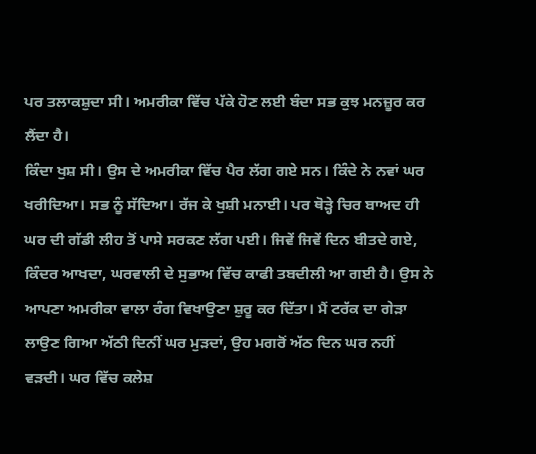ਪਰ ਤਲਾਕਸ਼ੁਦਾ ਸੀ। ਅਮਰੀਕਾ ਵਿੱਚ ਪੱਕੇ ਹੋਣ ਲਈ ਬੰਦਾ ਸਭ ਕੁਝ ਮਨਜ਼ੂਰ ਕਰ ਲੈਂਦਾ ਹੈ।
ਕਿੰਦਾ ਖੁਸ਼ ਸੀ। ਉਸ ਦੇ ਅਮਰੀਕਾ ਵਿੱਚ ਪੈਰ ਲੱਗ ਗਏ ਸਨ। ਕਿੰਦੇ ਨੇ ਨਵਾਂ ਘਰ ਖਰੀਦਿਆ। ਸਭ ਨੂੰ ਸੱਦਿਆ। ਰੱਜ ਕੇ ਖੁਸ਼ੀ ਮਨਾਈ। ਪਰ ਥੋੜ੍ਹੇ ਚਿਰ ਬਾਅਦ ਹੀ ਘਰ ਦੀ ਗੱਡੀ ਲੀਹ ਤੋਂ ਪਾਸੇ ਸਰਕਣ ਲੱਗ ਪਈ। ਜਿਵੇਂ ਜਿਵੇਂ ਦਿਨ ਬੀਤਦੇ ਗਏ, ਕਿੰਦਰ ਆਖਦਾ, ਘਰਵਾਲੀ ਦੇ ਸੁਭਾਅ ਵਿੱਚ ਕਾਫੀ ਤਬਦੀਲੀ ਆ ਗਈ ਹੈ। ਉਸ ਨੇ ਆਪਣਾ ਅਮਰੀਕਾ ਵਾਲਾ ਰੰਗ ਵਿਖਾਉਣਾ ਸ਼ੁਰੂ ਕਰ ਦਿੱਤਾ। ਮੈਂ ਟਰੱਕ ਦਾ ਗੇੜਾ ਲਾਉਣ ਗਿਆ ਅੱਠੀ ਦਿਨੀਂ ਘਰ ਮੁੜਦਾਂ, ਉਹ ਮਗਰੋਂ ਅੱਠ ਦਿਨ ਘਰ ਨਹੀਂ ਵੜਦੀ। ਘਰ ਵਿੱਚ ਕਲੇਸ਼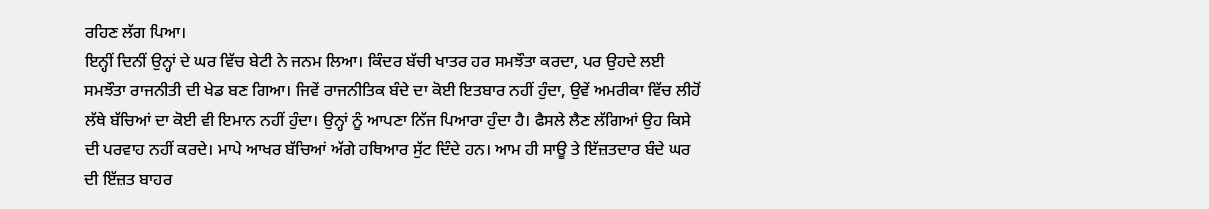ਰਹਿਣ ਲੱਗ ਪਿਆ।
ਇਨ੍ਹੀਂ ਦਿਨੀਂ ਉਨ੍ਹਾਂ ਦੇ ਘਰ ਵਿੱਚ ਬੇਟੀ ਨੇ ਜਨਮ ਲਿਆ। ਕਿੰਦਰ ਬੱਚੀ ਖਾਤਰ ਹਰ ਸਮਝੌਤਾ ਕਰਦਾ, ਪਰ ਉਹਦੇ ਲਈ ਸਮਝੌਤਾ ਰਾਜਨੀਤੀ ਦੀ ਖੇਡ ਬਣ ਗਿਆ। ਜਿਵੇਂ ਰਾਜਨੀਤਿਕ ਬੰਦੇ ਦਾ ਕੋਈ ਇਤਬਾਰ ਨਹੀਂ ਹੁੰਦਾ, ਉਵੇਂ ਅਮਰੀਕਾ ਵਿੱਚ ਲੀਹੋਂ ਲੱਥੇ ਬੱਚਿਆਂ ਦਾ ਕੋਈ ਵੀ ਇਮਾਨ ਨਹੀਂ ਹੁੰਦਾ। ਉਨ੍ਹਾਂ ਨੂੰ ਆਪਣਾ ਨਿੱਜ ਪਿਆਰਾ ਹੁੰਦਾ ਹੈ। ਫੈਸਲੇ ਲੈਣ ਲੱਗਿਆਂ ਉਹ ਕਿਸੇ ਦੀ ਪਰਵਾਹ ਨਹੀਂ ਕਰਦੇ। ਮਾਪੇ ਆਖਰ ਬੱਚਿਆਂ ਅੱਗੇ ਹਥਿਆਰ ਸੁੱਟ ਦਿੰਦੇ ਹਨ। ਆਮ ਹੀ ਸਾਊ ਤੇ ਇੱਜ਼ਤਦਾਰ ਬੰਦੇ ਘਰ ਦੀ ਇੱਜ਼ਤ ਬਾਹਰ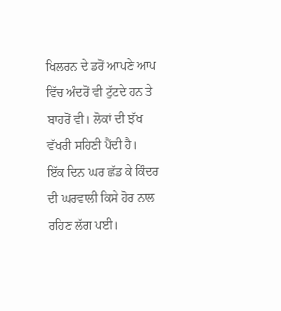ਖਿਲਰਨ ਦੇ ਡਰੋਂ ਆਪਣੇ ਆਪ ਵਿੱਚ ਅੰਦਰੋਂ ਵੀ ਟੁੱਟਦੇ ਹਨ ਤੇ ਬਾਹਰੋਂ ਵੀ। ਲੋਕਾਂ ਦੀ ਝੱਖ ਵੱਖਰੀ ਸਹਿਣੀ ਪੈਂਦੀ ਹੈ।
ਇੱਕ ਦਿਨ ਘਰ ਛੱਡ ਕੇ ਕਿੰਦਰ ਦੀ ਘਰਵਾਲੀ ਕਿਸੇ ਹੋਰ ਨਾਲ ਰਹਿਣ ਲੱਗ ਪਈ।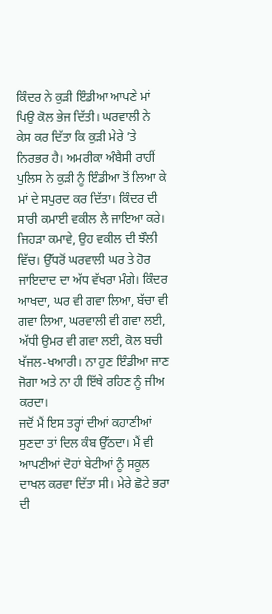ਕਿੰਦਰ ਨੇ ਕੁੜੀ ਇੰਡੀਆ ਆਪਣੇ ਮਾਂ ਪਿਉ ਕੋਲ ਭੇਜ ਦਿੱਤੀ। ਘਰਵਾਲੀ ਨੇ ਕੇਸ ਕਰ ਦਿੱਤਾ ਕਿ ਕੁੜੀ ਮੇਰੇ ’ਤੇ ਨਿਰਭਰ ਹੈ। ਅਮਰੀਕਾ ਅੰਬੈਸੀ ਰਾਹੀਂ ਪੁਲਿਸ ਨੇ ਕੁੜੀ ਨੂੰ ਇੰਡੀਆ ਤੋਂ ਲਿਆ ਕੇ ਮਾਂ ਦੇ ਸਪੁਰਦ ਕਰ ਦਿੱਤਾ। ਕਿੰਦਰ ਦੀ ਸਾਰੀ ਕਮਾਈ ਵਕੀਲ ਲੈ ਜਾਇਆ ਕਰੇ। ਜਿਹੜਾ ਕਮਾਵੇ, ਉਹ ਵਕੀਲ ਦੀ ਝੌਲੀ ਵਿੱਚ। ਉੱਧਰੋਂ ਘਰਵਾਲੀ ਘਰ ਤੇ ਹੋਰ ਜਾਇਦਾਦ ਦਾ ਅੱਧ ਵੱਖਰਾ ਮੰਗੇ। ਕਿੰਦਰ ਆਖਦਾ, ਘਰ ਵੀ ਗਵਾ ਲਿਆ, ਬੱਚਾ ਵੀ ਗਵਾ ਲਿਆ, ਘਰਵਾਲੀ ਵੀ ਗਵਾ ਲਈ, ਅੱਧੀ ਉਮਰ ਵੀ ਗਵਾ ਲਈ, ਕੋਲ ਬਚੀ ਖੱਜਲ-ਖਆਰੀ। ਨਾ ਹੁਣ ਇੰਡੀਆ ਜਾਣ ਜੋਗਾ ਅਤੇ ਨਾ ਹੀ ਇੱਥੇ ਰਹਿਣ ਨੂੰ ਜੀਅ ਕਰਦਾ।
ਜਦੋਂ ਮੈਂ ਇਸ ਤਰ੍ਹਾਂ ਦੀਆਂ ਕਹਾਣੀਆਂ ਸੁਣਦਾ ਤਾਂ ਦਿਲ ਕੰਬ ਉੱਠਦਾ। ਮੈਂ ਵੀ ਆਪਣੀਆਂ ਦੋਹਾਂ ਬੇਟੀਆਂ ਨੂੰ ਸਕੂਲ ਦਾਖਲ ਕਰਵਾ ਦਿੱਤਾ ਸੀ। ਮੇਰੇ ਛੋਟੇ ਭਰਾ ਦੀ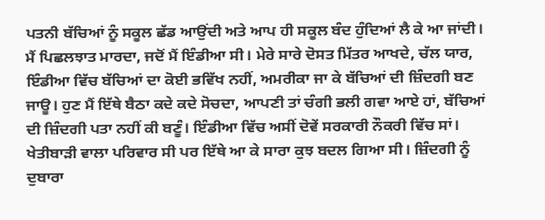ਪਤਨੀ ਬੱਚਿਆਂ ਨੂੰ ਸਕੂਲ ਛੱਡ ਆਉਂਦੀ ਅਤੇ ਆਪ ਹੀ ਸਕੂਲ ਬੰਦ ਹੁੰਦਿਆਂ ਲੈ ਕੇ ਆ ਜਾਂਦੀ।
ਮੈਂ ਪਿਛਲਝਾਤ ਮਾਰਦਾ, ਜਦੋਂ ਮੈਂ ਇੰਡੀਆ ਸੀ। ਮੇਰੇ ਸਾਰੇ ਦੋਸਤ ਮਿੱਤਰ ਆਖਦੇ, ਚੱਲ ਯਾਰ, ਇੰਡੀਆ ਵਿੱਚ ਬੱਚਿਆਂ ਦਾ ਕੋਈ ਭਵਿੱਖ ਨਹੀਂ, ਅਮਰੀਕਾ ਜਾ ਕੇ ਬੱਚਿਆਂ ਦੀ ਜ਼ਿੰਦਗੀ ਬਣ ਜਾਊ। ਹੁਣ ਮੈਂ ਇੱਥੇ ਬੈਠਾ ਕਦੇ ਕਦੇ ਸੋਚਦਾ, ਆਪਣੀ ਤਾਂ ਚੰਗੀ ਭਲੀ ਗਵਾ ਆਏ ਹਾਂ, ਬੱਚਿਆਂ ਦੀ ਜ਼ਿੰਦਗੀ ਪਤਾ ਨਹੀਂ ਕੀ ਬਣੂੰ। ਇੰਡੀਆ ਵਿੱਚ ਅਸੀਂ ਦੋਵੇਂ ਸਰਕਾਰੀ ਨੌਕਰੀ ਵਿੱਚ ਸਾਂ। ਖੇਤੀਬਾੜੀ ਵਾਲਾ ਪਰਿਵਾਰ ਸੀ ਪਰ ਇੱਥੇ ਆ ਕੇ ਸਾਰਾ ਕੁਝ ਬਦਲ ਗਿਆ ਸੀ। ਜ਼ਿੰਦਗੀ ਨੂੰ ਦੁਬਾਰਾ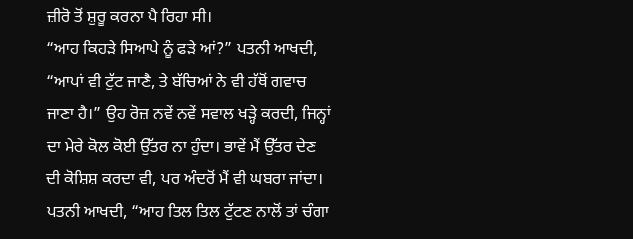ਜ਼ੀਰੋ ਤੋਂ ਸ਼ੁਰੂ ਕਰਨਾ ਪੈ ਰਿਹਾ ਸੀ।
“ਆਹ ਕਿਹੜੇ ਸਿਆਪੇ ਨੂੰ ਫੜੇ ਆਂ?” ਪਤਨੀ ਆਖਦੀ, “ਆਪਾਂ ਵੀ ਟੁੱਟ ਜਾਣੈ, ਤੇ ਬੱਚਿਆਂ ਨੇ ਵੀ ਹੱਥੋਂ ਗਵਾਚ ਜਾਣਾ ਹੈ।” ਉਹ ਰੋਜ਼ ਨਵੇਂ ਨਵੇਂ ਸਵਾਲ ਖੜ੍ਹੇ ਕਰਦੀ, ਜਿਨ੍ਹਾਂ ਦਾ ਮੇਰੇ ਕੋਲ ਕੋਈ ਉੱਤਰ ਨਾ ਹੁੰਦਾ। ਭਾਵੇਂ ਮੈਂ ਉੱਤਰ ਦੇਣ ਦੀ ਕੋਸ਼ਿਸ਼ ਕਰਦਾ ਵੀ, ਪਰ ਅੰਦਰੋਂ ਮੈਂ ਵੀ ਘਬਰਾ ਜਾਂਦਾ। ਪਤਨੀ ਆਖਦੀ, “ਆਹ ਤਿਲ ਤਿਲ ਟੁੱਟਣ ਨਾਲੋਂ ਤਾਂ ਚੰਗਾ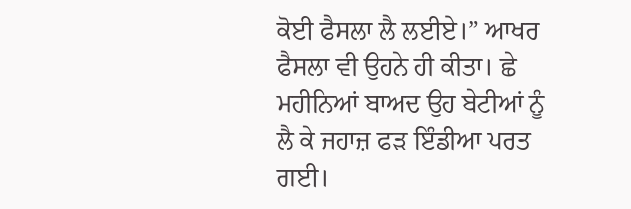ਕੋਈ ਫੈਸਲਾ ਲੈ ਲਈਏ।” ਆਖਰ ਫੈਸਲਾ ਵੀ ਉਹਨੇ ਹੀ ਕੀਤਾ। ਛੇ ਮਹੀਨਿਆਂ ਬਾਅਦ ਉਹ ਬੇਟੀਆਂ ਨੂੰ ਲੈ ਕੇ ਜਹਾਜ਼ ਫੜ ਇੰਡੀਆ ਪਰਤ ਗਈ।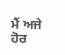ਮੈਂ ਅਜੇ ਹੋਰ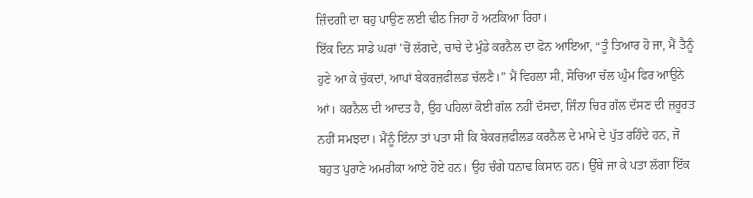ਜ਼ਿੰਦਗੀ ਦਾ ਥਹੁ ਪਾਉਣ ਲਈ ਢੀਠ ਜਿਹਾ ਹੋ ਅਟਕਿਆ ਰਿਹਾ।
ਇੱਕ ਦਿਨ ਸਾਡੇ ਘਰਾਂ ’ਚੋਂ ਲੱਗਦੇ, ਚਾਚੇ ਦੇ ਮੁੰਡੇ ਕਰਨੈਲ ਦਾ ਫੋਨ ਆਇਆ, “ਤੂੰ ਤਿਆਰ ਹੋ ਜਾ, ਮੈਂ ਤੈਨੂੰ ਹੁਣੇ ਆ ਕੇ ਚੁੱਕਦਾਂ, ਆਪਾਂ ਬੇਕਰਜ਼ਫੀਲਡ ਚੱਲਣੈ।” ਮੈਂ ਵਿਹਲਾ ਸੀ, ਸੋਚਿਆ ਚੱਲ ਘੁੰਮ ਫਿਰ ਆਉਨੇ ਆਂ। ਕਰਨੈਲ ਦੀ ਆਦਤ ਹੈ, ਉਹ ਪਹਿਲਾਂ ਕੋਈ ਗੱਲ ਨਹੀਂ ਦੱਸਦਾ, ਜਿੰਨਾ ਚਿਰ ਗੱਲ ਦੱਸਣ ਦੀ ਜ਼ਰੂਰਤ ਨਹੀਂ ਸਮਝਦਾ। ਮੈਂਨੂੰ ਇੰਨਾ ਤਾਂ ਪਤਾ ਸੀ ਕਿ ਬੇਕਰਜ਼ਫੀਲਡ ਕਰਨੈਲ ਦੇ ਮਾਮੇ ਦੇ ਪੁੱਤ ਰਹਿੰਦੇ ਹਨ, ਜੋ ਬਹੁਤ ਪੁਰਾਣੇ ਅਮਰੀਕਾ ਆਏ ਹੋਏ ਹਨ। ਉਹ ਚੰਗੇ ਧਨਾਢ ਕਿਸਾਨ ਹਨ। ਉੱਥੇ ਜਾ ਕੇ ਪਤਾ ਲੱਗਾ ਇੱਕ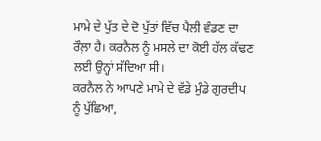ਮਾਮੇ ਦੇ ਪੁੱਤ ਦੇ ਦੋ ਪੁੱਤਾਂ ਵਿੱਚ ਪੈਲੀ ਵੰਡਣ ਦਾ ਰੌਲ਼ਾ ਹੈ। ਕਰਨੈਲ ਨੂੰ ਮਸਲੇ ਦਾ ਕੋਈ ਹੱਲ ਕੱਢਣ ਲਈ ਉਨ੍ਹਾਂ ਸੱਦਿਆ ਸੀ।
ਕਰਨੈਲ ਨੇ ਆਪਣੇ ਮਾਮੇ ਦੇ ਵੱਡੇ ਮੁੰਡੇ ਗੁਰਦੀਪ ਨੂੰ ਪੁੱਛਿਆ,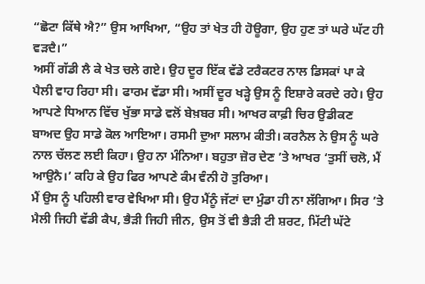“ਛੋਟਾ ਕਿੱਥੇ ਐ?” ਉਸ ਆਖਿਆ, “ਉਹ ਤਾਂ ਖੇਤ ਹੀ ਹੋਊਗਾ, ਉਹ ਹੁਣ ਤਾਂ ਘਰੇ ਘੱਟ ਹੀ ਵੜਦੈ।”
ਅਸੀਂ ਗੱਡੀ ਲੈ ਕੇ ਖੇਤ ਚਲੇ ਗਏ। ਉਹ ਦੂਰ ਇੱਕ ਵੱਡੇ ਟਰੈਕਟਰ ਨਾਲ ਡਿਸਕਾਂ ਪਾ ਕੇ ਪੈਲੀ ਵਾਹ ਰਿਹਾ ਸੀ। ਫਾਰਮ ਵੱਡਾ ਸੀ। ਅਸੀਂ ਦੂਰ ਖੜ੍ਹੇ ਉਸ ਨੂੰ ਇਸ਼ਾਰੇ ਕਰਦੇ ਰਹੇ। ਉਹ ਆਪਣੇ ਧਿਆਨ ਵਿੱਚ ਖੁੱਭਾ ਸਾਡੇ ਵਲੋਂ ਬੇਖ਼ਬਰ ਸੀ। ਆਖਰ ਕਾਫ਼ੀ ਚਿਰ ਉਡੀਕਣ ਬਾਅਦ ਉਹ ਸਾਡੇ ਕੋਲ ਆਇਆ। ਰਸਮੀ ਦੁਆ ਸਲਾਮ ਕੀਤੀ। ਕਰਨੈਲ ਨੇ ਉਸ ਨੂੰ ਘਰੇ ਨਾਲ ਚੱਲਣ ਲਈ ਕਿਹਾ। ਉਹ ਨਾ ਮੰਨਿਆ। ਬਹੁਤਾ ਜ਼ੋਰ ਦੇਣ ’ਤੇ ਆਖਰ ‘ਤੁਸੀਂ ਚਲੋ, ਮੈਂ ਆਉਨੈ।’ ਕਹਿ ਕੇ ਉਹ ਫਿਰ ਆਪਣੇ ਕੰਮ ਵੰਨੀ ਹੋ ਤੁਰਿਆ।
ਮੈਂ ਉਸ ਨੂੰ ਪਹਿਲੀ ਵਾਰ ਵੇਖਿਆ ਸੀ। ਉਹ ਮੈਂਨੂੰ ਜੱਟਾਂ ਦਾ ਮੁੰਡਾ ਹੀ ਨਾ ਲੱਗਿਆ। ਸਿਰ ’ਤੇ ਮੈਲੀ ਜਿਹੀ ਵੱਡੀ ਕੈਪ, ਭੈੜੀ ਜਿਹੀ ਜੀਨ, ਉਸ ਤੋਂ ਵੀ ਭੈੜੀ ਟੀ ਸ਼ਰਟ, ਮਿੱਟੀ ਘੱਟੇ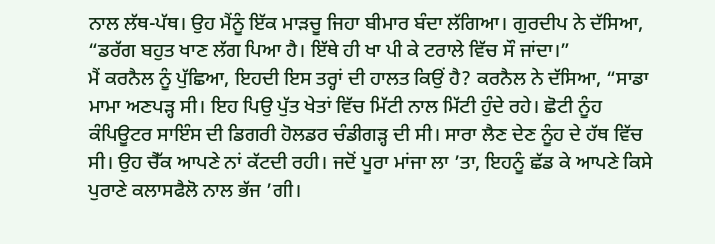ਨਾਲ ਲੱਥ-ਪੱਥ। ਉਹ ਮੈਂਨੂੰ ਇੱਕ ਮਾੜਚੂ ਜਿਹਾ ਬੀਮਾਰ ਬੰਦਾ ਲੱਗਿਆ। ਗੁਰਦੀਪ ਨੇ ਦੱਸਿਆ, “ਡਰੱਗ ਬਹੁਤ ਖਾਣ ਲੱਗ ਪਿਆ ਹੈ। ਇੱਥੇ ਹੀ ਖਾ ਪੀ ਕੇ ਟਰਾਲੇ ਵਿੱਚ ਸੌ ਜਾਂਦਾ।”
ਮੈਂ ਕਰਨੈਲ ਨੂੰ ਪੁੱਛਿਆ, ਇਹਦੀ ਇਸ ਤਰ੍ਹਾਂ ਦੀ ਹਾਲਤ ਕਿਉਂ ਹੈ? ਕਰਨੈਲ ਨੇ ਦੱਸਿਆ, “ਸਾਡਾ ਮਾਮਾ ਅਣਪੜ੍ਹ ਸੀ। ਇਹ ਪਿਉ ਪੁੱਤ ਖੇਤਾਂ ਵਿੱਚ ਮਿੱਟੀ ਨਾਲ ਮਿੱਟੀ ਹੁੰਦੇ ਰਹੇ। ਛੋਟੀ ਨੂੰਹ ਕੰਪਿਊਟਰ ਸਾਇੰਸ ਦੀ ਡਿਗਰੀ ਹੋਲਡਰ ਚੰਡੀਗੜ੍ਹ ਦੀ ਸੀ। ਸਾਰਾ ਲੈਣ ਦੇਣ ਨੂੰਹ ਦੇ ਹੱਥ ਵਿੱਚ ਸੀ। ਉਹ ਚੈੱਕ ਆਪਣੇ ਨਾਂ ਕੱਟਦੀ ਰਹੀ। ਜਦੋਂ ਪੂਰਾ ਮਾਂਜਾ ਲਾ ’ਤਾ, ਇਹਨੂੰ ਛੱਡ ਕੇ ਆਪਣੇ ਕਿਸੇ ਪੁਰਾਣੇ ਕਲਾਸਫੈਲੋ ਨਾਲ ਭੱਜ ’ਗੀ।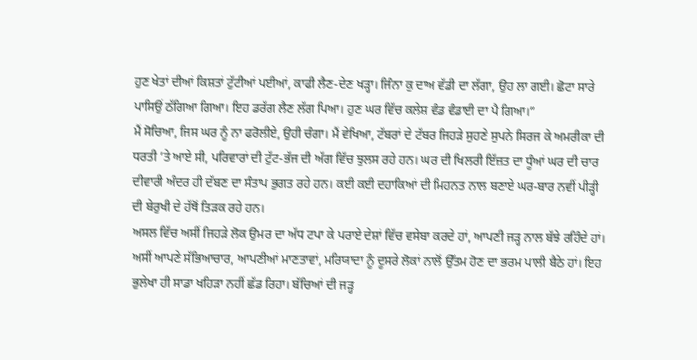ਹੁਣ ਖੇਤਾਂ ਦੀਆਂ ਕਿਸ਼ਤਾਂ ਟੁੱਟੀਆਂ ਪਈਆਂ, ਕਾਫੀ ਲੈਣ-ਦੇਣ ਖੜ੍ਹਾ। ਜਿੰਨਾ ਕੁ ਦਾਅ ਵੱਡੀ ਦਾ ਲੱਗਾ, ਉਹ ਲਾ ਗਈ। ਛੋਟਾ ਸਾਰੇ ਪਾਸਿਉਂ ਠੱਗਿਆ ਗਿਆ। ਇਹ ਡਰੱਗ ਲੈਣ ਲੱਗ ਪਿਆ। ਹੁਣ ਘਰ ਵਿੱਚ ਕਲੇਸ਼ ਵੰਡ ਵੰਡਾਈ ਦਾ ਪੈ ਗਿਆ।”
ਮੈਂ ਸੋਚਿਆ, ਜਿਸ ਘਰ ਨੂੰ ਨਾ ਫਰੋਲੀਏ, ਉਹੀ ਚੰਗਾ। ਮੈਂ ਵੇਖਿਆ, ਟੱਬਰਾਂ ਦੇ ਟੱਬਰ ਜਿਹੜੇ ਸੁਹਣੇ ਸੁਪਨੇ ਸਿਰਜ ਕੇ ਅਮਰੀਕਾ ਦੀ ਧਰਤੀ ’ਤੇ ਆਏ ਸੀ, ਪਰਿਵਾਰਾਂ ਦੀ ਟੁੱਟ-ਭੱਜ ਦੀ ਅੱਗ ਵਿੱਚ ਝੁਲਸ ਰਹੇ ਹਨ। ਘਰ ਦੀ ਖਿਲਰੀ ਇੱਜ਼ਤ ਦਾ ਧੂੰਆਂ ਘਰ ਦੀ ਚਾਰ ਦੀਵਾਰੀ ਅੰਦਰ ਹੀ ਦੱਬਣ ਦਾ ਸੰਤਾਪ ਭੁਗਤ ਰਹੇ ਹਨ। ਕਈ ਕਈ ਦਹਾਕਿਆਂ ਦੀ ਮਿਹਨਤ ਨਾਲ ਬਣਾਏ ਘਰ-ਬਾਰ ਨਵੀਂ ਪੀੜ੍ਹੀ ਦੀ ਬੇਰੁਖੀ ਦੇ ਹੱਥੋਂ ਤਿੜਕ ਰਹੇ ਹਨ।
ਅਸਲ ਵਿੱਚ ਅਸੀਂ ਜਿਹੜੇ ਲੋਕ ਉਮਰ ਦਾ ਅੱਧ ਟਪਾ ਕੇ ਪਰਾਏ ਦੇਸ਼ਾਂ ਵਿੱਚ ਵਸੇਬਾ ਕਰਦੇ ਹਾਂ, ਆਪਣੀ ਜੜ੍ਹ ਨਾਲ ਬੱਝੇ ਰਹਿੰਦੇ ਹਾਂ। ਅਸੀਂ ਆਪਣੇ ਸੱਭਿਆਚਾਰ, ਆਪਣੀਆਂ ਮਾਣਤਾਵਾਂ, ਮਰਿਯਾਦਾ ਨੂੰ ਦੂਸਰੇ ਲੋਕਾਂ ਨਾਲੋਂ ਉੱਤਮ ਹੋਣ ਦਾ ਭਰਮ ਪਾਲੀ ਬੈਠੇ ਹਾਂ। ਇਹ ਭੁਲੇਖਾ ਹੀ ਸਾਡਾ ਖਹਿੜਾ ਨਹੀਂ ਛੱਡ ਰਿਹਾ। ਬੱਚਿਆਂ ਦੀ ਜੜ੍ਹ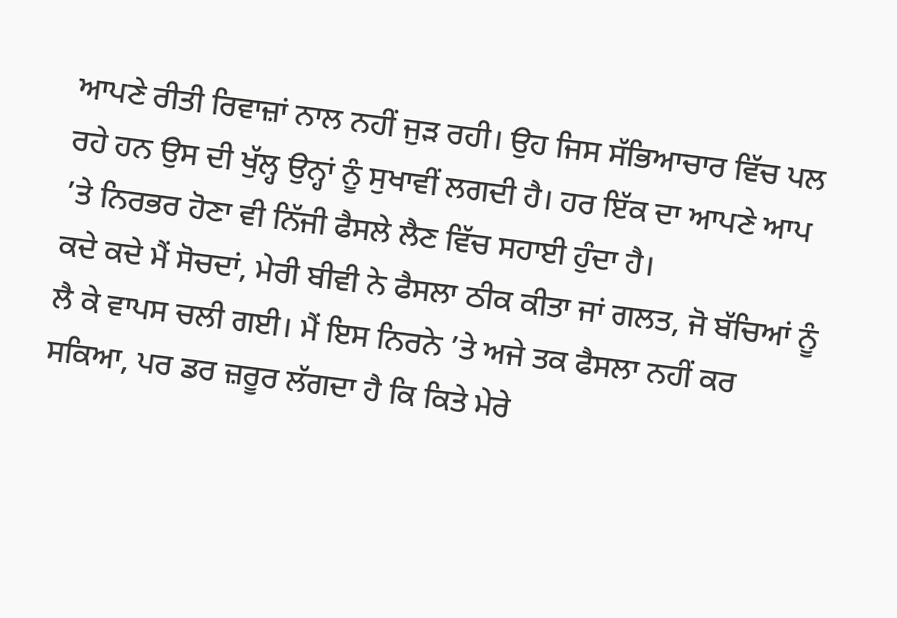ਆਪਣੇ ਰੀਤੀ ਰਿਵਾਜ਼ਾਂ ਨਾਲ ਨਹੀਂ ਜੁੜ ਰਹੀ। ਉਹ ਜਿਸ ਸੱਭਿਆਚਾਰ ਵਿੱਚ ਪਲ ਰਹੇ ਹਨ ਉਸ ਦੀ ਖੁੱਲ੍ਹ ਉਨ੍ਹਾਂ ਨੂੰ ਸੁਖਾਵੀਂ ਲਗਦੀ ਹੈ। ਹਰ ਇੱਕ ਦਾ ਆਪਣੇ ਆਪ ’ਤੇ ਨਿਰਭਰ ਹੋਣਾ ਵੀ ਨਿੱਜੀ ਫੈਸਲੇ ਲੈਣ ਵਿੱਚ ਸਹਾਈ ਹੁੰਦਾ ਹੈ।
ਕਦੇ ਕਦੇ ਮੈਂ ਸੋਚਦਾਂ, ਮੇਰੀ ਬੀਵੀ ਨੇ ਫੈਸਲਾ ਠੀਕ ਕੀਤਾ ਜਾਂ ਗਲਤ, ਜੋ ਬੱਚਿਆਂ ਨੂੰ ਲੈ ਕੇ ਵਾਪਸ ਚਲੀ ਗਈ। ਮੈਂ ਇਸ ਨਿਰਨੇ ’ਤੇ ਅਜੇ ਤਕ ਫੈਸਲਾ ਨਹੀਂ ਕਰ ਸਕਿਆ, ਪਰ ਡਰ ਜ਼ਰੂਰ ਲੱਗਦਾ ਹੈ ਕਿ ਕਿਤੇ ਮੇਰੇ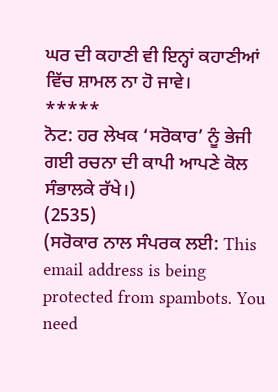ਘਰ ਦੀ ਕਹਾਣੀ ਵੀ ਇਨ੍ਹਾਂ ਕਹਾਣੀਆਂ ਵਿੱਚ ਸ਼ਾਮਲ ਨਾ ਹੋ ਜਾਵੇ।
*****
ਨੋਟ: ਹਰ ਲੇਖਕ ‘ਸਰੋਕਾਰ’ ਨੂੰ ਭੇਜੀ ਗਈ ਰਚਨਾ ਦੀ ਕਾਪੀ ਆਪਣੇ ਕੋਲ ਸੰਭਾਲਕੇ ਰੱਖੇ।)
(2535)
(ਸਰੋਕਾਰ ਨਾਲ ਸੰਪਰਕ ਲਈ: This email address is being protected from spambots. You need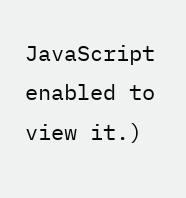JavaScript enabled to view it.)